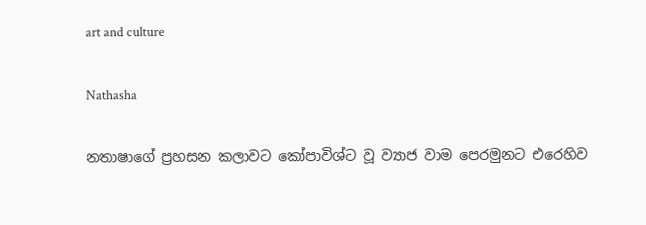art and culture

Nathasha

නතාෂාගේ ප්‍රහසන කලාවට කෝපාවිශ්ට වූ ව්‍යාජ වාම පෙරමුනට එරෙහිව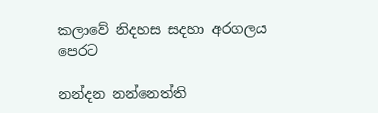කලාවේ නිදහස සදහා අරගලය  පෙරට

නන්දන නන්නෙත්ති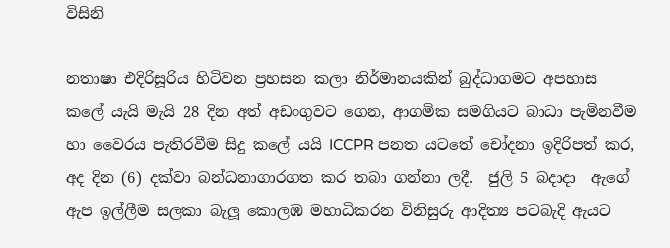විසිනි

නතාෂා එදිරිසූරිය හිටිවන ප්‍රහසන කලා නිර්මානයකින් බුද්ධාගමට අපහාස කලේ යැයි මැයි 28 දින අත් අඩංගුවට ගෙන, ආගමික සමගියට බාධා පැමිනවීම හා වෛරය පැතිරවීම සිදු කලේ යයි ICCPR පනත යටතේ චෝදනා ඉදිරිපත් කර, අද දින (6) දක්වා බන්ධනාගාරගත කර තබා ගන්නා ලදී.  ජුලි 5 බදාදා  ඇගේ ඇප ඉල්ලීම සලකා බැලූ කොලඹ මහාධිකරන විනිසුරු ආදිත්‍ය පටබැදි ඇයට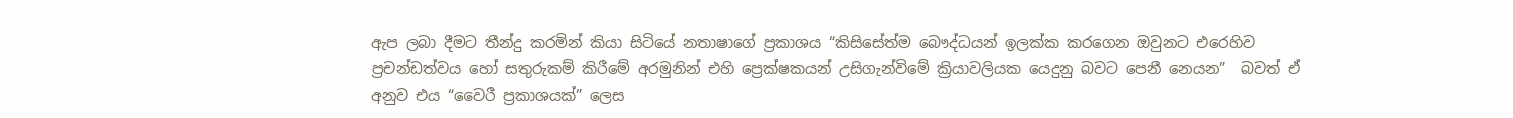ඇප ලබා දීමට තීන්දු කරමින් කියා සිටියේ නතාෂාගේ ප්‍රකාශය “කිසිසේත්ම බෞද්ධයන් ඉලක්ක කරගෙන ඔවුනට එරෙහිව ප්‍රචන්ඩත්වය හෝ සතුරුකම් කිරීමේ අරමුනින් එහි ප්‍රෙක්ෂකයන් උසිගැන්විමේ ක්‍රියාවලියක යෙදුනු බවට පෙනී නෙයන”  බවත් ඒ අනුව එය “වෛරී ප්‍රකාශයක්” ලෙස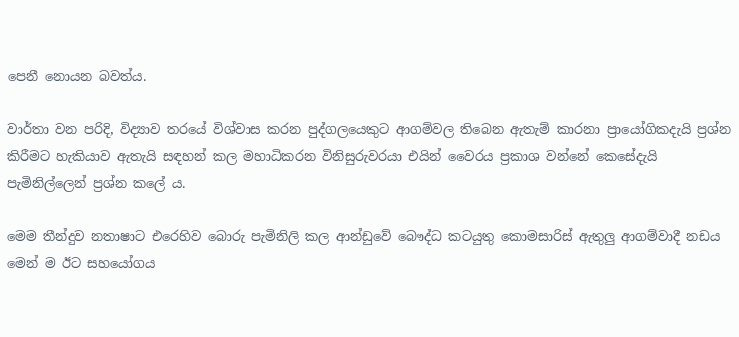පෙනී නොයන බවත්ය.

වාර්තා වන පරිදි, විද්‍යාව තරයේ විශ්වාස කරන පුද්ගලයෙකුට ආගම්වල තිබෙන ඇතැම් කාරනා ප්‍රායෝගිකදැයි ප්‍රශ්න කිරීමට හැකියාව ඇතැයි සඳහන් කල මහාධිකරන විනිසුරුවරයා එයින් වෛරය ප්‍රකාශ වන්නේ කෙසේදැයි පැමිනිල්ලෙන් ප්‍රශ්න කලේ ය.

මෙම තීන්දුව නතාෂාට එරෙහිව බොරු පැමිනිලි කල ආන්ඩුවේ බෞද්ධ කටයුතු කොමසාරිස් ඇතුලු ආගම්වාදී නඩය මෙන් ම ඊට සහයෝගය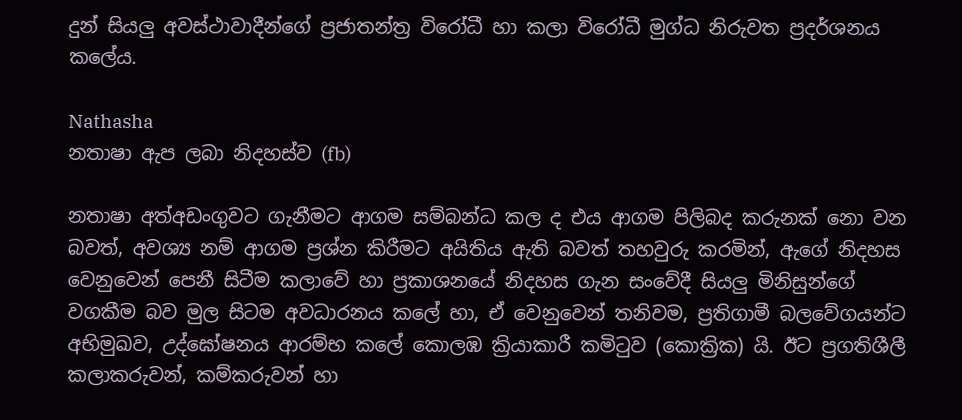දුන් සියලු අවස්ථාවාදීන්ගේ ප්‍රජාතන්ත්‍ර විරෝධී හා කලා විරෝධී මුග්ධ නිරුවත ප්‍රදර්ශනය කලේය.

Nathasha
නතාෂා ඇප ලබා නිදහස්ව (fb)

නතාෂා අත්අඩංගුවට ගැනීමට ආගම සම්බන්ධ කල ද එය ආගම පිලිබද කරුනක් නො වන බවත්, අවශ්‍ය නම් ආගම ප්‍රශ්න කිරීමට අයිතිය ඇති බවත් තහවුරු කරමින්, ඇගේ නිදහස වෙනුවෙන් පෙනී සිටීම කලාවේ හා ප්‍රකාශනයේ නිදහස ගැන සංවේදී සියලු මිනිසුන්ගේ වගකීම බව මුල සිටම අවධාරනය කලේ හා, ඒ වෙනුවෙන් තනිවම, ප්‍රතිගාමී බලවේගයන්ට අභිමුඛව, උද්ඝෝෂනය ආරම්භ කලේ කොලඹ ක්‍රියාකාරී කමිටුව (කොක්‍රික) යි. ඊට ප්‍රගතිශීලී කලාකරුවන්, කම්කරුවන් හා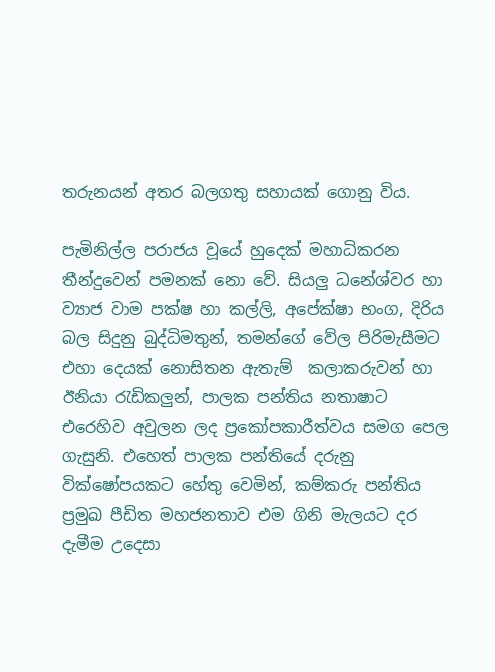තරුනයන් අතර බලගතු සහායක් ගොනු විය.

පැමිනිල්ල පරාජය වූයේ හුදෙක් මහාධිකරන තීන්දුවෙන් පමනක් නො වේ. සියලු ධනේශ්වර හා ව්‍යාජ වාම පක්ෂ හා කල්ලි, අපේක්ෂා භංග, දිරිය බල සිදුනු බුද්ධිමතුන්, තමන්ගේ වේල පිරිමැසීමට එහා දෙයක් නොසිතන ඇතැම්  කලාකරුවන් හා ඊනියා රැඩිකලුන්, පාලක පන්තිය නතාෂාට එරෙහිව අවුලන ලද ප්‍රකෝපකාරීත්වය සමග පෙල ගැසුනි. එහෙත් පාලක පන්තියේ දරුනු වික්ෂෝපයකට හේතු වෙමින්, කම්කරු පන්තිය ප්‍රමුඛ පීඩිත මහජනතාව එම ගිනි මැලයට දර දැමීම උදෙසා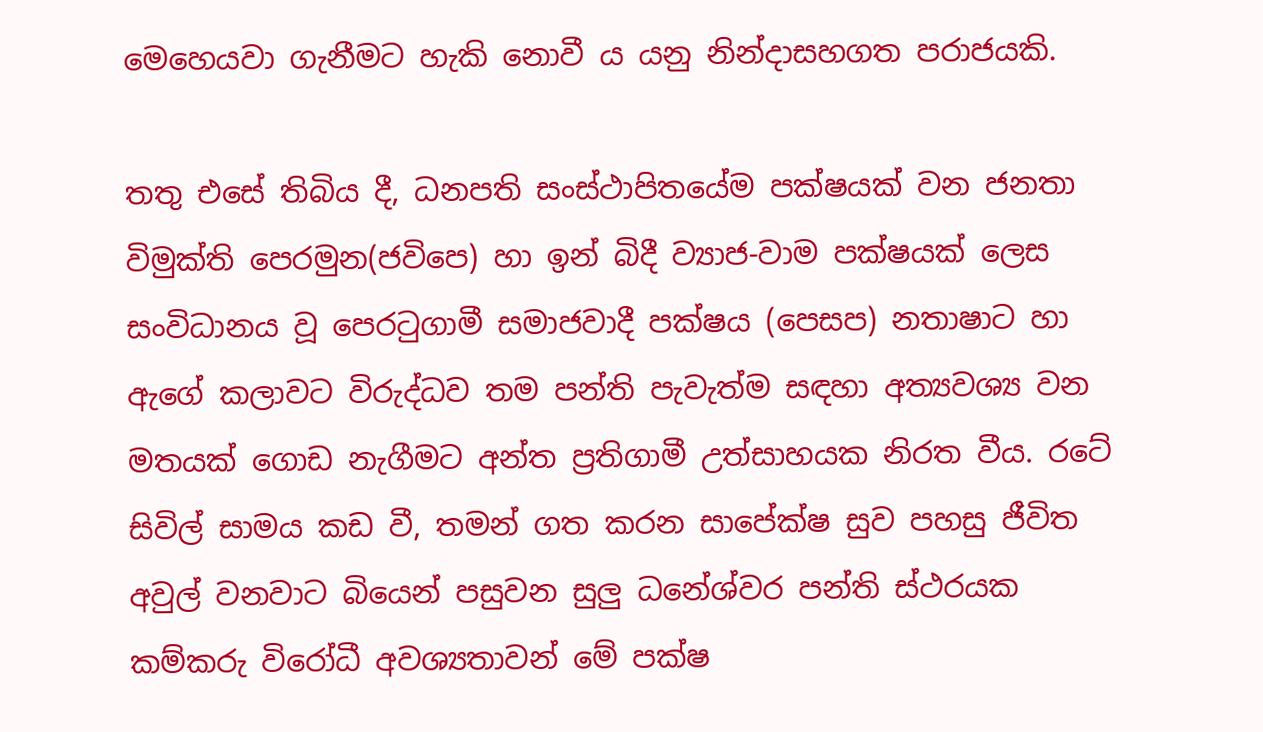මෙහෙයවා ගැනීමට හැකි නොවී ය යනු නින්දාසහගත පරාජයකි.

තතු එසේ තිබිය දී, ධනපති සංස්ථාපිතයේම පක්ෂයක් වන ජනතා විමුක්ති පෙරමුන(ජවිපෙ) හා ඉන් බිදී ව්‍යාජ-වාම පක්ෂයක් ලෙස සංවිධානය වූ පෙරටුගාමී සමාජවාදී පක්ෂය (පෙසප) නතාෂාට හා ඇගේ කලාවට විරුද්ධව තම පන්ති පැවැත්ම සඳහා අත්‍යවශ්‍ය වන මතයක් ගොඩ නැගීමට අන්ත ප්‍රතිගාමී උත්සාහයක නිරත වීය. රටේ සිවිල් සාමය කඩ වී, තමන් ගත කරන සාපේක්ෂ සුව පහසු ජීවිත අවුල් වනවාට බියෙන් පසුවන සුලු ධනේශ්වර පන්ති ස්ථරයක කම්කරු විරෝධී අවශ්‍යතාවන් මේ පක්ෂ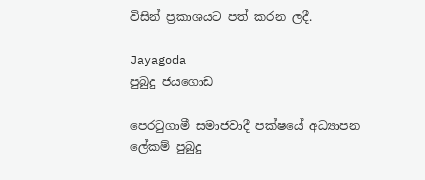විසින් ප්‍රකාශයට පත් කරන ලදී.

Jayagoda
පුබුදු ජයගොඩ

පෙරටුගාමී සමාජවාදී පක්ෂයේ අධ්‍යාපන ලේකම් පුබුදු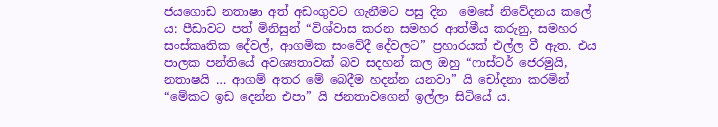ජයගොඩ නතාෂා අත් අඩංගුවට ගැනීමට පසු දින  මෙසේ නිවේදනය කලේ ය: පීඩාවට පත් මිනිසුන් “විශ්වාස කරන සමහර ආත්මීය කරුනු, සමහර සංස්කෘතික දේවල්, ආගමික සංවේදී දේවලට” ප්‍රහාරයක් එල්ල වී ඇත. එය පාලක පන්තියේ අවශ්‍යතාවක් බව සදහන් කල ඔහු “ෆාස්ටර් ජෙරමුයි, නතාෂයි … ආගම් අතර මේ බෙදීම හදන්න යනවා” යි චෝදනා කරමින් “මේකට ඉඩ දෙන්න එපා” යි ජනතාවගෙන් ඉල්ලා සිටියේ ය.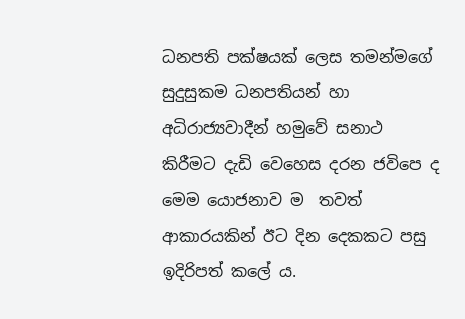ධනපති පක්ෂයක් ලෙස තමන්මගේ සුදුසුකම ධනපතියන් හා අධිරාජ්‍යවාදීන් හමුවේ සනාථ කිරීමට දැඩි වෙහෙස දරන ජවිපෙ ද මෙම යොජනාව ම  තවත් ආකාරයකින් ඊට දින දෙකකට පසු ඉදිරිපත් කලේ ය.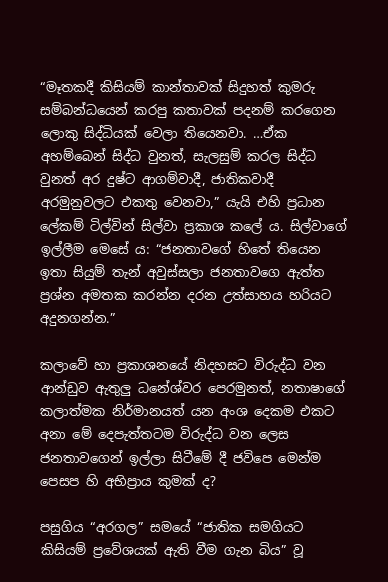“මෑතකදී කිසියම් කාන්තාවක් සිදුහත් කුමරු සම්බන්ධයෙන් කරපු කතාවක් පදනම් කරගෙන ලොකු සිද්ධියක් වෙලා තියෙනවා. …ඒක අහම්බෙන් සිද්ධ වුනත්, සැලසුම් කරල සිද්ධ වුනත් අර දුෂ්ට ආගම්වාදී, ජාතිකවාදී අරමුනුවලට එකතු වෙනවා,” යැයි එහි ප්‍රධාන ලේකම් ටිල්වින් සිල්වා ප්‍රකාශ කලේ ය. සිල්වාගේ ඉල්ලීම මෙසේ ය: “ජනතාවගේ හිතේ තියෙන ඉතා සියුම් තැන් අවුස්සලා ජනතාවගෙ ඇත්ත ප්‍රශ්න අමතක කරන්න දරන උත්සාහය හරියට අදුනගන්න.”

කලාවේ හා ප්‍රකාශනයේ නිදහසට විරුද්ධ වන ආන්ඩුව ඇතුලු ධනේශ්වර පෙරමුනත්, නතාෂාගේ කලාත්මක නිර්මානයත් යන අංශ දෙකම එකට අනා මේ දෙපැත්තටම විරුද්ධ වන ලෙස ජනතාවගෙන් ඉල්ලා සිටීමේ දී ජවිපෙ මෙන්ම පෙසප හි අභිප්‍රාය කුමක් ද?

පසුගිය “අරගල” සමයේ “ජාතික සමගියට කිසියම් ප්‍රවේශයක් ඇති වීම ගැන බිය” වූ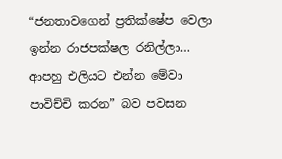“ජනතාවගෙන් ප්‍රතික්ෂේප වෙලා ඉන්න රාජපක්ෂල රනිල්ලා… ආපහු එලියට එන්න මේවා පාවිච්චි කරන” බව පවසන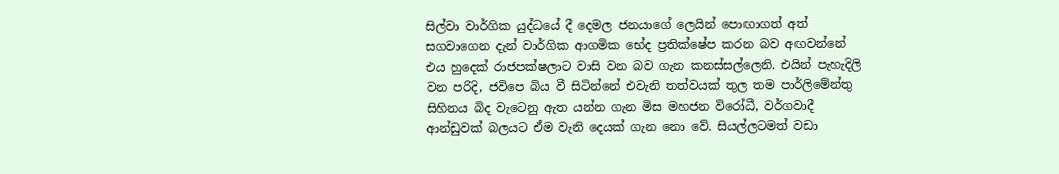සිල්වා වාර්ගික යුද්ධයේ දී දෙමල ජනයාගේ ලෙයින් පොඟාගත් අත් සගවාගෙන දැන් වාර්ගික ආගමික භේද ප්‍රතික්ෂේප කරන බව අඟවන්නේ එය හුදෙක් රාජපක්ෂලාට වාසි වන බව ගැන කනස්සල්ලෙනි. එයින් පැහැදිලි වන පරිදි, ජවිපෙ බිය වී සිටින්නේ එවැනි තත්වයක් තුල තම පාර්ලිමේන්තු සිහිනය බිද වැටෙනු ඇත යන්න ගැන මිස මහජන විරෝධී, වර්ගවාදී ආන්ඩුවක් බලයට ඒම වැනි දෙයක් ගැන නො වේ. සියල්ලටමත් වඩා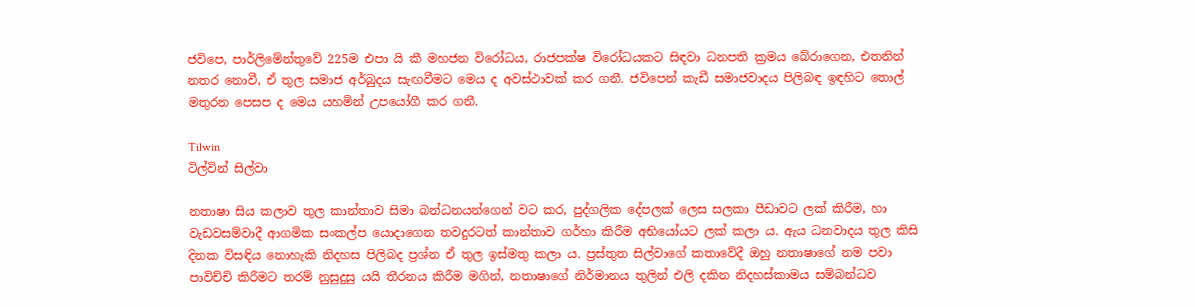ජවිපෙ, පාර්ලිමේන්තුවේ 225ම එපා යි කී මහජන විරෝධය, රාජපක්ෂ විරෝධයකට සිඳවා ධනපති ක්‍රමය බේරාගෙන, එතනින් නතර නොවී, ඒ තුල සමාජ අර්බුදය සැඟවීමට මෙය ද අවස්ථාවක් කර ගනී. ජවිපෙන් කැඩී සමාජවාදය පිලිබඳ ඉඳහිට තොල් මතුරන පෙසප ද මෙය යහමින් උපයෝගී කර ගනී.

Tilwin
ටිල්වින් සිල්වා

නතාෂා සිය කලාව තුල කාන්තාව සිමා බන්ධනයන්ගෙන් වට කර, පුද්ගලික දේපලක් ලෙස සලකා පීඩාවට ලක් කිරීම, හා වැඩවසම්වාදී ආගමික සංකල්ප යොදාගෙන තවදුරටත් කාන්තාව ගර්හා කිරීම අභියෝයට ලක් කලා ය. ඇය ධනවාදය තුල කිසි දිනක විසඳිය නොහැකි නිදහස පිලිබද ප්‍රශ්න ඒ තුල ඉස්මතු කලා ය. ප්‍රස්තුත සිල්වාගේ කතාවේදී ඔහු නතාෂාගේ නම පවා පාවිච්චි කිරීමට තරම් නුසුදුසු යයි තීරනය කිරීම මගින්, නතාෂාගේ නිර්මානය තුලින් එලි දකින නිදහස්කාමය සම්බන්ධව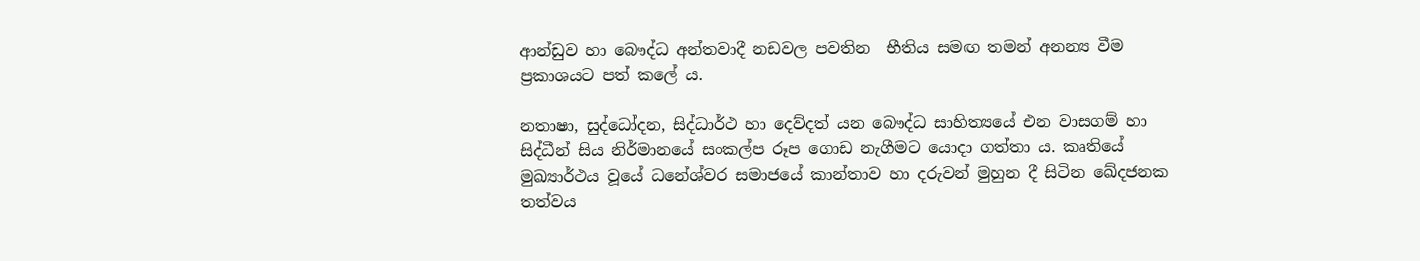ආන්ඩුව හා බෞද්ධ අන්තවාදී නඩවල පවතින  භීතිය සමඟ තමන් අනන්‍ය වීම ප්‍රකාශයට පත් කලේ ය.

නතාෂා, සුද්ධෝදන, සිද්ධාර්ථ හා දෙව්දත් යන බෞද්ධ සාහිත්‍යයේ එන වාසගම් හා සිද්ධීන් සිය නිර්මානයේ සංකල්ප රූප ගොඩ නැගීමට යොදා ගත්තා ය. කෘතියේ මුඛ්‍යාර්ථය වූයේ ධනේශ්වර සමාජයේ කාන්තාව හා දරුවන් මුහුන දී සිටින ඛේදජනක තත්වය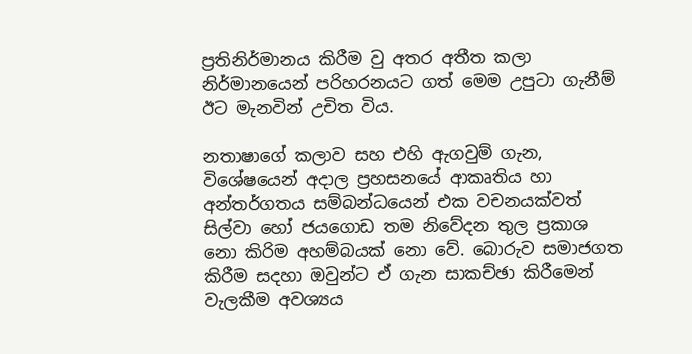ප්‍රතිනිර්මානය කිරීම වු අතර අතීත කලා නිර්මානයෙන් පරිහරනයට ගත් මෙම උපුටා ගැනීම් ඊට මැනවින් උචිත විය.

නතාෂාගේ කලාව සහ එහි ඇගවුම් ගැන, විශේෂයෙන් අදාල ප්‍රහසනයේ ආකෘතිය හා අන්තර්ගතය සම්බන්ධයෙන් එක වචනයක්වත් සිල්වා හෝ ජයගොඩ තම නිවේදන තුල ප්‍රකාශ නො කිරිම අහම්බයක් නො වේ. බොරුව සමාජගත කිරීම සදහා ඔවුන්ට ඒ ගැන සාකච්ඡා කිරීමෙන් වැලකීම අවශ්‍යය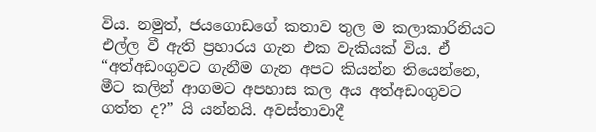විය. නමුත්, ජයගොඩගේ කතාව තුල ම කලාකාරිනියට එල්ල වී ඇති ප්‍රහාරය ගැන එක වැකියක් විය. ඒ “අත්අඩංගුවට ගැනීම ගැන අපට කියන්න තියෙන්නෙ, මීට කලින් ආගමට අපහාස කල අය අත්අඩංගුවට ගත්ත ද?” යි යන්නයි. අවස්තාවාදී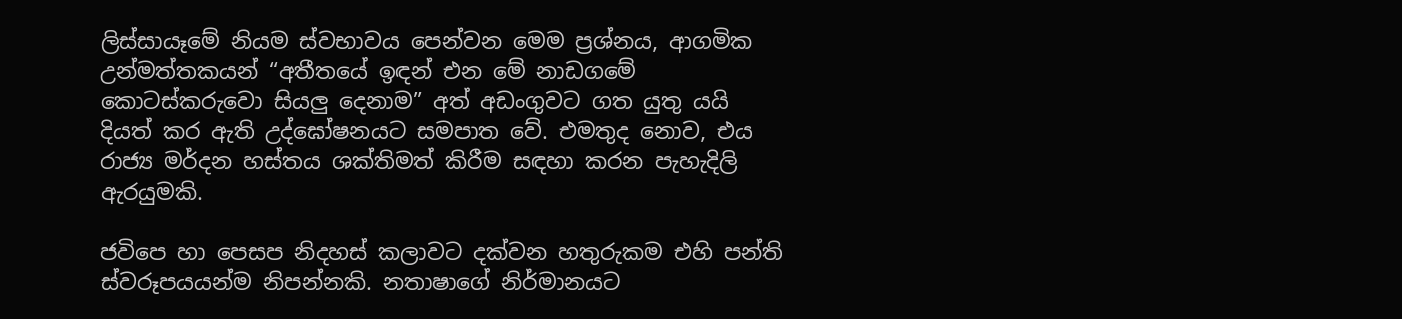ලිස්සායෑමේ නියම ස්වභාවය පෙන්වන මෙම ප්‍රශ්නය, ආගමික උන්මත්තකයන් “අතීතයේ ඉඳන් එන මේ නාඩගමේ කොටස්කරුවො සියලු දෙනාම” අත් අඩංගුවට ගත යුතු යයි දියත් කර ඇති උද්ඝෝෂනයට සමපාත වේ. එමතුද නොව, එය රාජ්‍ය මර්දන හස්තය ශක්තිමත් කිරීම සඳහා කරන පැහැදිලි ඇරයුමකි.

ජවිපෙ හා පෙසප නිදහස් කලාවට දක්වන හතුරුකම එහි පන්ති ස්වරූපයයන්ම නිපන්නකි. නතාෂාගේ නිර්මානයට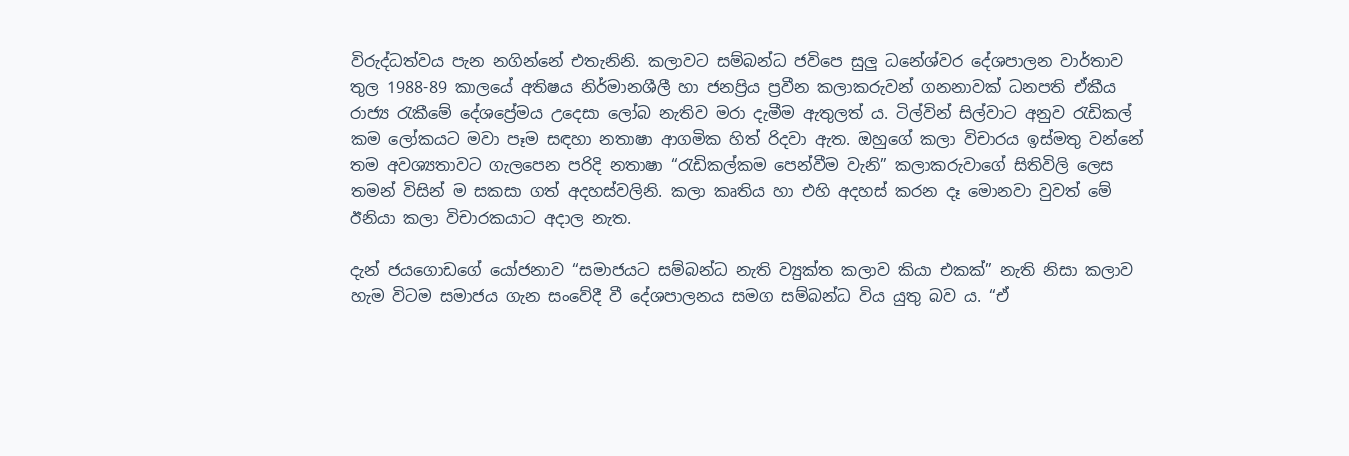විරුද්ධත්වය පැන නගින්නේ එතැනිනි. කලාවට සම්බන්ධ ජවිපෙ සුලු ධනේශ්වර දේශපාලන වාර්තාව තුල 1988-89 කාලයේ අතිෂය නිර්මානශීලී හා ජනප්‍රිය ප්‍රවීන කලාකරුවන් ගනනාවක් ධනපති ඒකීය රාජ්‍ය රැකීමේ දේශප්‍රේමය උදෙසා ලෝබ නැතිව මරා දැමීම ඇතුලත් ය. ටිල්වින් සිල්වාට අනුව රැඩිකල් කම ලෝකයට මවා පෑම සඳහා නතාෂා ආගමික හිත් රිදවා ඇත. ඔහුගේ කලා විචාරය ඉස්මතු වන්නේ තම අවශ්‍යතාවට ගැලපෙන පරිදි නතාෂා “රැඩිකල්කම පෙන්වීම වැනි” කලාකරුවාගේ සිතිවිලි ලෙස තමන් විසින් ම සකසා ගත් අදහස්වලිනි. කලා කෘතිය හා එහි අදහස් කරන දෑ මොනවා වුවත් මේ ඊනියා කලා විචාරකයාට අදාල නැත.

දැන් ජයගොඩගේ යෝජනාව “සමාජයට සම්බන්ධ නැති ව්‍යුක්ත කලාව කියා එකක්” නැති නිසා කලාව හැම විටම සමාජය ගැන සංවේදී වී දේශපාලනය සමග සම්බන්ධ විය යුතු බව ය. “ඒ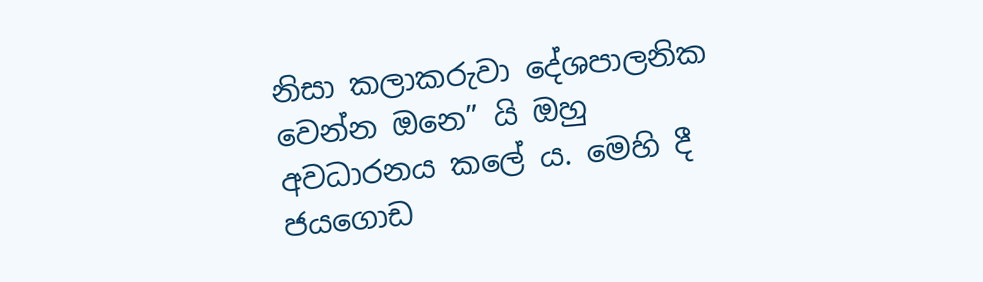නිසා කලාකරුවා දේශපාලනික වෙන්න ඔනෙ” යි ඔහු අවධාරනය කලේ ය. මෙහි දී ජයගොඩ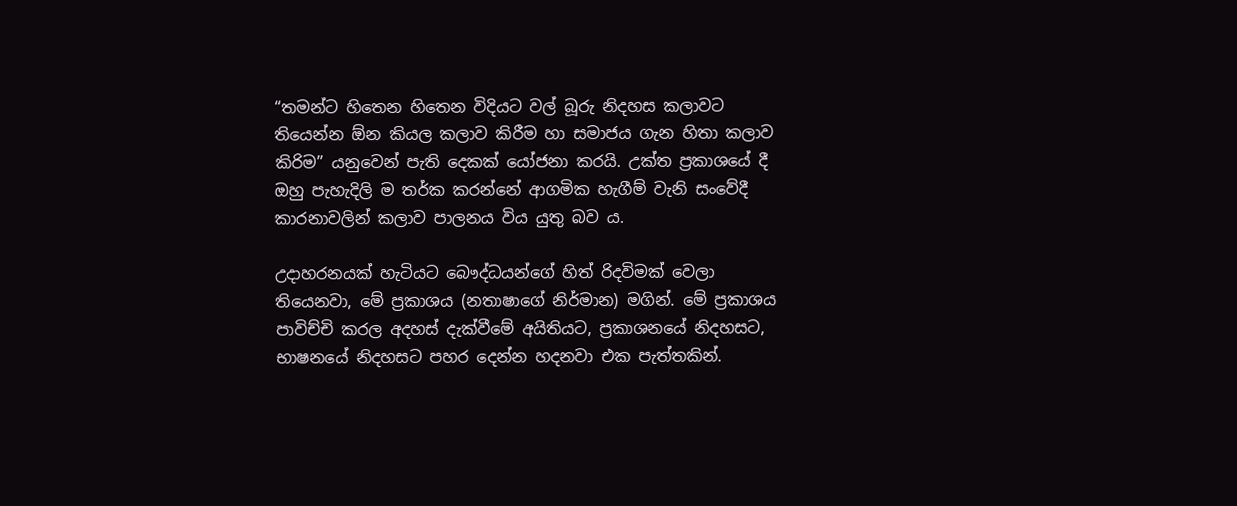“තමන්ට හිතෙන හිතෙන විදියට වල් බූරු නිදහස කලාවට තියෙන්න ඕන කියල කලාව කිරීම හා සමාජය ගැන හිතා කලාව කිරිම” යනුවෙන් පැති දෙකක් යෝජනා කරයි. උක්ත ප්‍රකාශයේ දී  ඔහු පැහැදිලි ම තර්ක කරන්නේ ආගමික හැගීම් වැනි සංවේදී කාරනාවලින් කලාව පාලනය විය යුතු බව ය.

උදාහරනයක් හැටියට බෞද්ධයන්ගේ හිත් රිදවිමක් වෙලා තියෙනවා, මේ ප්‍රකාශය (නතාෂාගේ නිර්මාන) මගින්. මේ ප්‍රකාශය පාවිච්චි කරල අදහස් දැක්වීමේ අයිතියට, ප්‍රකාශනයේ නිදහසට, භාෂනයේ නිදහසට පහර දෙන්න හදනවා එක පැත්තකින්.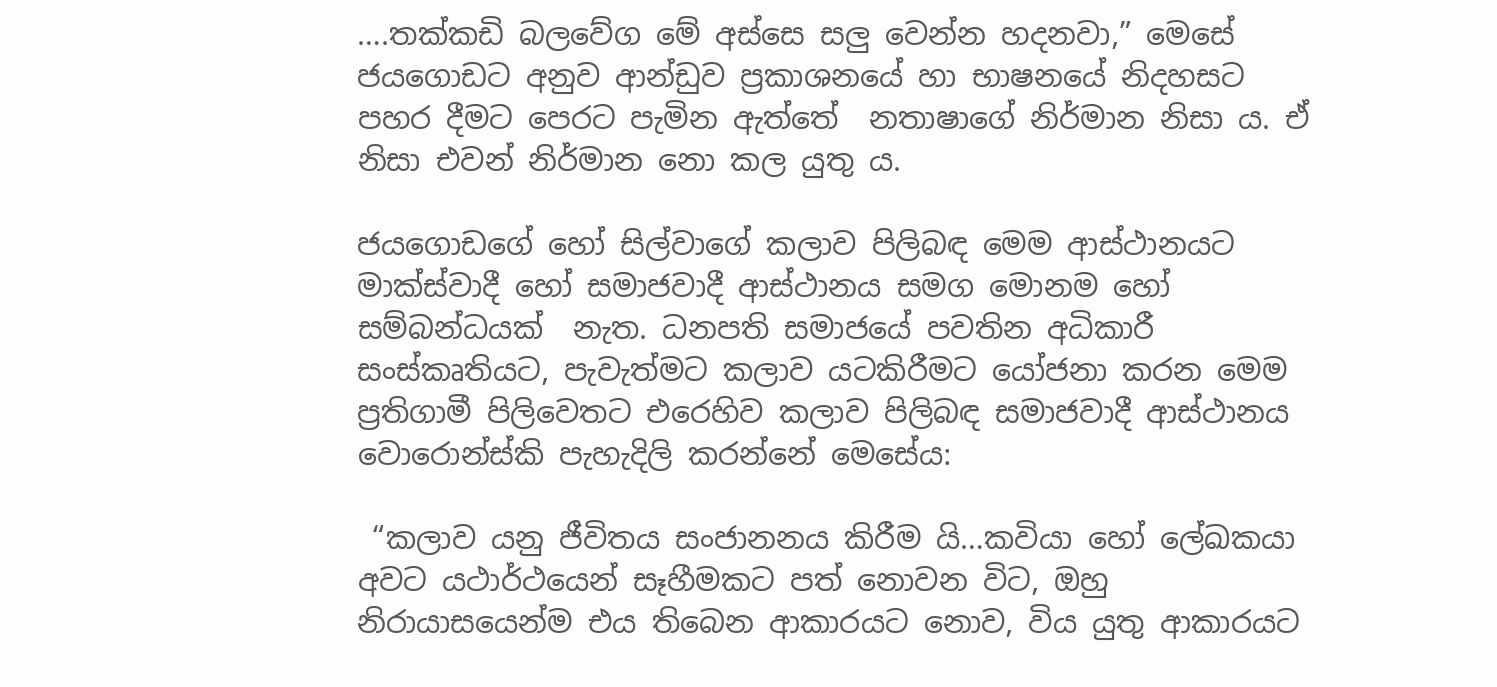….තක්කඩි බලවේග මේ අස්සෙ සලු වෙන්න හදනවා,” මෙසේ ජයගොඩට අනුව ආන්ඩුව ප්‍රකාශනයේ හා භාෂනයේ නිදහසට පහර දීමට පෙරට පැමින ඇත්තේ  නතාෂාගේ නිර්මාන නිසා ය. ඒ නිසා එවන් නිර්මාන නො කල යුතු ය.

ජයගොඩගේ හෝ සිල්වාගේ කලාව පිලිබඳ මෙම ආස්ථානයට මාක්ස්වාදී හෝ සමාජවාදී ආස්ථානය සමග මොනම හෝ සම්බන්ධයක්  නැත. ධනපති සමාජයේ පවතින අධිකාරී සංස්කෘතියට, පැවැත්මට කලාව යටකිරීමට යෝජනා කරන මෙම ප්‍රතිගාමී පිලිවෙතට එරෙහිව කලාව පිලිබඳ සමාජවාදී ආස්ථානය වොරොන්ස්කි පැහැදිලි කරන්නේ මෙසේය:

 “කලාව යනු ජීවිතය සංජානනය කිරීම යි…කවියා හෝ ලේඛකයා අවට යථාර්ථයෙන් සෑහීමකට පත් නොවන විට, ඔහු නිරායාසයෙන්ම එය තිබෙන ආකාරයට නොව, විය යුතු ආකාරයට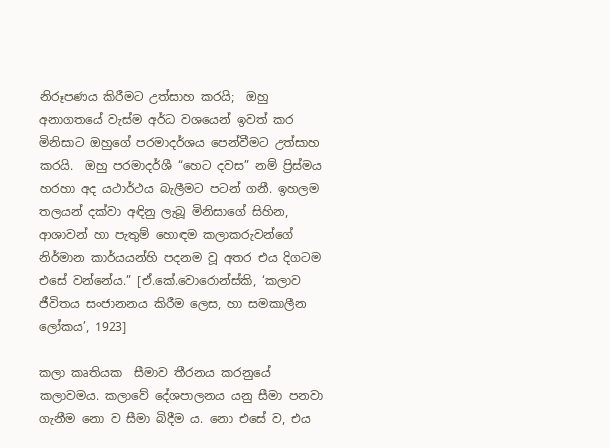නිරූපණය කිරීමට උත්සාහ කරයි;  ඔහු අනාගතයේ වැස්ම අර්ධ වශයෙන් ඉවත් කර මිනිසාට ඔහුගේ පරමාදර්ශය පෙන්වීමට උත්සාහ කරයි.  ඔහු පරමාදර්ශී “හෙට දවස” නම් ප්‍රිස්මය හරහා අද යථාර්ථය බැලීමට පටන් ගනී. ඉහලම තලයන් දක්වා අඳිනු ලැබූ මිනිසාගේ සිහින, ආශාවන් හා පැතුම් හොඳම කලාකරුවන්ගේ නිර්මාන කාර්යයන්හි පදනම වූ අතර එය දිගටම එසේ වන්නේය.” [ඒ.කේ.වොරොන්ස්කි, ‘කලාව ජීවිතය සංජානනය කිරීම ලෙස, හා සමකාලීන ලෝකය’, 1923]

කලා කෘතියක  සීමාව තීරනය කරනුයේ කලාවමය. කලාවේ දේශපාලනය යනු සීමා පනවා ගැනීම නො ව සීමා බිදීම ය. නො එසේ ව, එය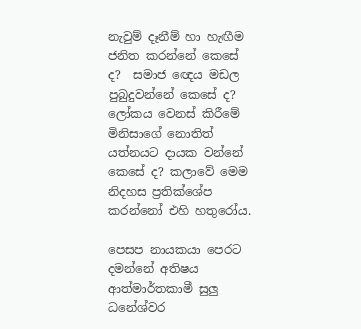නැවුම් දෑනීම් හා හැඟීම ජනිත කරන්නේ කෙසේ ද?  සමාජ ඥෙය මඩල පුබුදුවන්නේ කෙසේ ද? ලෝකය වෙනස් කිරීමේ මිනිසාගේ නොතිත් යත්නයට දායක වන්නේ කෙසේ ද? කලාවේ මෙම නිදහස ප්‍රතික්ශේප කරන්නෝ එහි හතුරෝය.

පෙසප නායකයා පෙරට දමන්නේ අතිෂය ආත්මාර්තකාමී සුලු ධනේශ්වර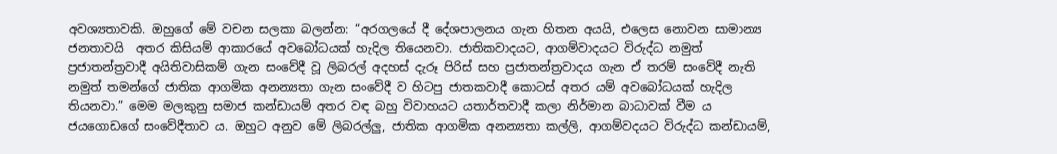අවශ්‍යතාවකි. ඔහුගේ මේ වචන සලකා බලන්න: “අරගලයේ දී දේශපාලනය ගැන හිතන අයයි, එලෙස නොවන සාමාන්‍ය ජනතාවයි  අතර කිසියම් ආකාරයේ අවබෝධයක් හැදිල තියෙනවා. ජාතිකවාදයට, ආගම්වාදයට විරුද්ධ නමුත් ප්‍රජාතන්ත්‍රවාදී අයිතිවාසිකම් ගැන සංවේදී වූ ලිබරල් අදහස් දැරූ පිරිස් සහ ප්‍රජාතන්ත්‍රවාදය ගැන ඒ තරම් සංවේදී නැති නමුත් තමන්ගේ ජාතික ආගමික අනන්‍යතා ගැන සංවේදී ව හිටපු ජාතකවාදී කොටස් අතර යම් අවබෝධයක් හැදිල තියනවා.” මෙම මලකුනු සමාජ කන්ඩායම් අතර වඳ බහු විවාහයට යතාර්තවාදී කලා නිර්මාන බාධාවක් වීම ය ජයගොඩගේ සංවේදීතාව ය. ඔහුට අනුව මේ ලිබරල්ලු, ජාතික ආගමික අනන්‍යතා කල්ලි, ආගම්වදයට විරුද්ධ කන්ඩායම්,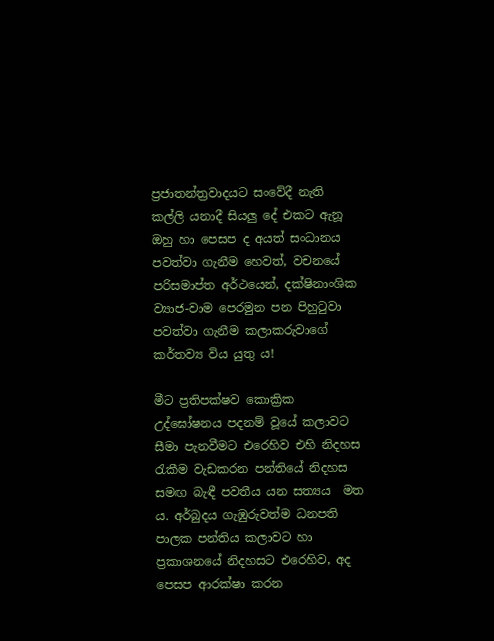ප්‍රජාතන්ත්‍රවාදයට සංවේදී නැති කල්ලි යනාදී සියලු දේ එකට ඇනූ ඔහු හා පෙසප ද අයත් සංධානය පවත්වා ගැනීම හෙවත්, වචනයේ පරිසමාප්ත අර්ථයෙන්, දක්ෂිනාංශික ව්‍යාජ-වාම පෙරමුන පන පිහුටුවා පවත්වා ගැනීම කලාකරුවාගේ කර්තව්‍ය විය යුතු ය!

මීට ප්‍රතිපක්ෂව කොක්‍රික උද්ඝෝෂනය පදනම් වූයේ කලාවට සීමා පැනවීමට එරෙහිව එහි නිදහස රැකීම වැඩකරන පන්තියේ නිදහස සමඟ බැඳී පවතීය යන සත්‍යය  මත ය. අර්බුදය ගැඹුරුවත්ම ධනපති පාලක පන්තිය කලාවට හා ප්‍රකාශනයේ නිදහසට එරෙහිව, අද පෙසප ආරක්ෂා කරන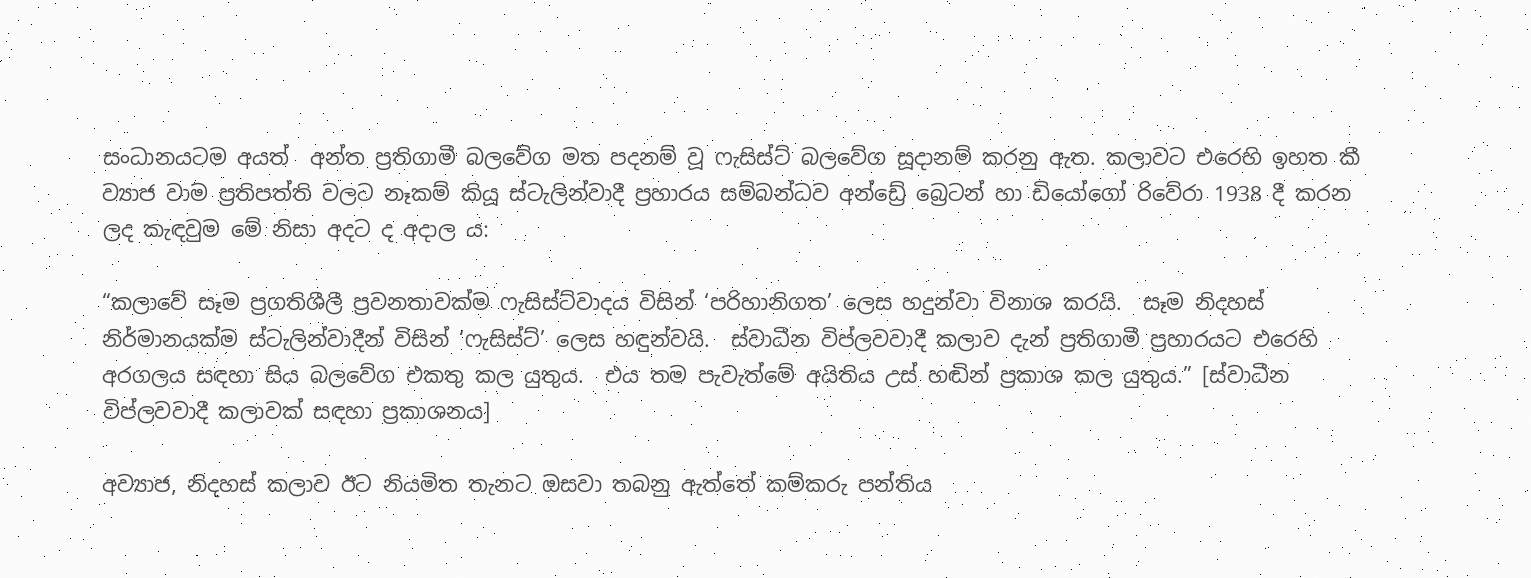සංධානයටම අයත්  අන්ත ප්‍රතිගාමී බලවේග මත පදනම් වූ ෆැසිස්ට් බලවේග සූදානම් කරනු ඇත. කලාවට එරෙහි ඉහත කී ව්‍යාජ වාම ප්‍රතිපත්ති වලට නෑකම් කියූ ස්ටැලින්වාදී ප්‍රහාරය සම්බන්ධව අන්ඩ්‍රේ බ්‍රෙටන් හා ඩියෝගෝ රිවේරා 1938 දී කරන ලද කැඳවුම මේ නිසා අදට ද අදාල ය:

“කලාවේ සෑම ප්‍රගතිශීලී ප්‍රවනතාවක්ම ෆැසිස්ට්වාදය විසින් ‘පරිහානිගත’ ලෙස හදුන්වා විනාශ කරයි.  සෑම නිදහස් නිර්මානයක්ම ස්ටැලින්වාදීන් විසින් ‘ෆැසිස්ට්’ ලෙස හඳුන්වයි.  ස්වාධීන විප්ලවවාදී කලාව දැන් ප්‍රතිගාමී ප්‍රහාරයට එරෙහි අරගලය සඳහා සිය බලවේග එකතු කල යුතුය.  එය තම පැවැත්මේ අයිතිය උස් හඬින් ප්‍රකාශ කල යුතුය.” [ස්වාධීන විප්ලවවාදී කලාවක් සඳහා ප්‍රකාශනය]

අව්‍යාජ, නිදහස් කලාව ඊට නියමිත තැනට ඔසවා තබනු ඇත්තේ කම්කරු පන්තිය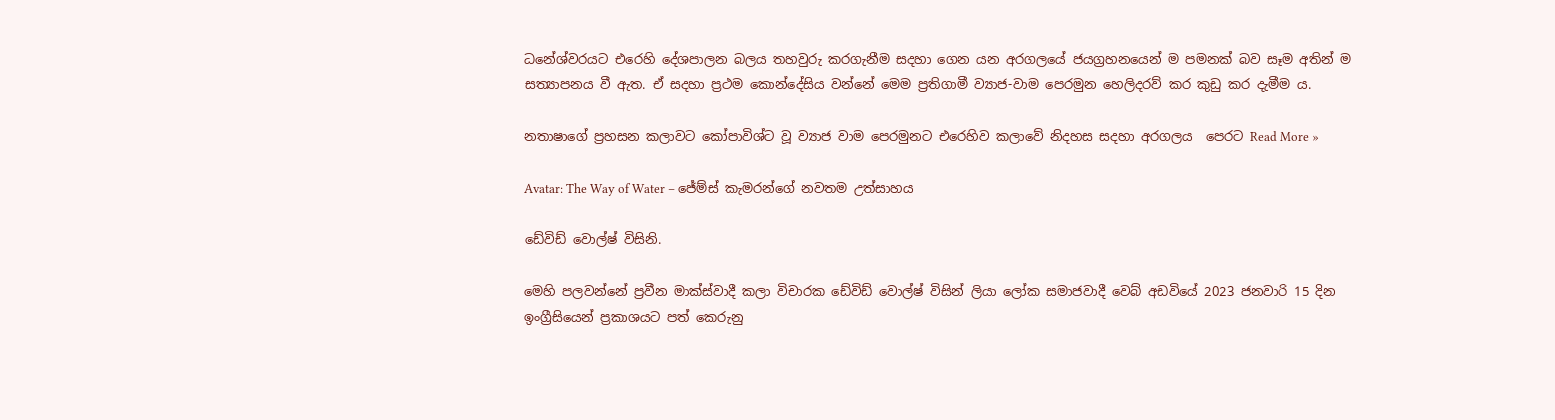ධනේශ්වරයට එරෙහි දේශපාලන බලය තහවුරු කරගැනීම සදහා ගෙන යන අරගලයේ ජයග්‍රහනයෙන් ම පමනක් බව සෑම අතින් ම සත්‍යාපනය වී ඇත. ඒ සදහා ප්‍රථම කොන්දේසිය වන්නේ මෙම ප්‍රතිගාමී ව්‍යාජ-වාම පෙරමුන හෙලිදරව් කර කුඩු කර දැමීම ය.

නතාෂාගේ ප්‍රහසන කලාවට කෝපාවිශ්ට වූ ව්‍යාජ වාම පෙරමුනට එරෙහිව කලාවේ නිදහස සදහා අරගලය  පෙරට Read More »

Avatar: The Way of Water – ජේම්ස් කැමරන්ගේ නවතම උත්සාහය

ඩේවිඩ් වොල්ෂ් විසිනි.

මෙහි පලවන්නේ ප්‍රවීන මාක්ස්වාදී කලා විචාරක ඩේවිඩ් වොල්ෂ් විසින් ලියා ලෝක සමාජවාදී වෙබ් අඩවියේ 2023 ජනවාරි 15 දින ඉංග්‍රීසියෙන් ප්‍රකාශයට පත් කෙරුනු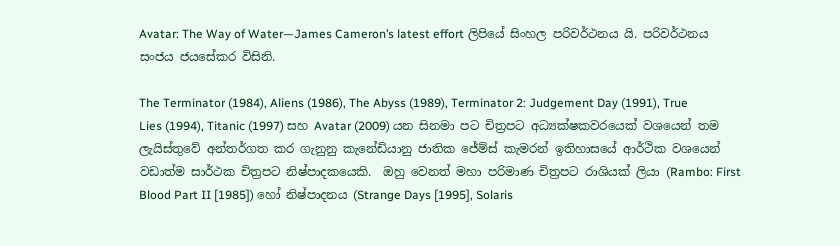Avatar: The Way of Water—James Cameron’s latest effort ලිපියේ සිංහල පරිවර්ථනය යි. පරිවර්ථනය සංජය ජයසේකර විසිනි.

The Terminator (1984), Aliens (1986), The Abyss (1989), Terminator 2: Judgement Day (1991), True Lies (1994), Titanic (1997) සහ Avatar (2009) යන සිනමා පට චිත්‍රපට අධ්‍යක්ෂකවරයෙක් වශයෙන් තම ලැයිස්තුවේ අන්තර්ගත කර ගැනුනු කැනේඩියානු ජාතික ජේම්ස් කැමරන් ඉතිහාසයේ ආර්ථික වශයෙන් වඩාත්ම සාර්ථක චිත්‍රපට නිෂ්පාදකයෙකි.  ඔහු වෙනත් මහා පරිමාණ චිත්‍රපට රාශියක් ලියා (Rambo: First Blood Part II [1985]) හෝ නිෂ්පාදනය (Strange Days [1995], Solaris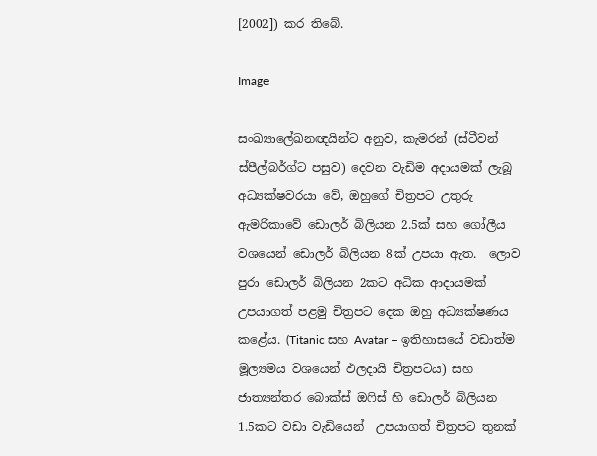[2002]) කර තිබේ.

Image

සංඛ්‍යාලේඛනඥයින්ට අනුව, කැමරන් (ස්ටීවන් ස්පීල්බර්ග්ට පසුව) දෙවන වැඩිම අදායමක් ලැබූ අධ්‍යක්ෂවරයා වේ, ඔහුගේ චිත්‍රපට උතුරු ඇමරිකාවේ ඩොලර් බිලියන 2.5ක් සහ ගෝලීය වශයෙන් ඩොලර් බිලියන 8ක් උපයා ඇත.  ලොව පුරා ඩොලර් බිලියන 2කට අධික ආදායමක් උපයාගත් පළමු චිත්‍රපට දෙක ඔහු අධ්‍යක්ෂණය කළේය. (Titanic සහ Avatar – ඉතිහාසයේ වඩාත්ම මූල්‍යමය වශයෙන් ඵලදායි චිත්‍රපටය) සහ ජාත්‍යන්තර බොක්ස් ඔෆිස් හි ඩොලර් බිලියන 1.5කට වඩා වැඩියෙන්  උපයාගත් චිත්‍රපට තුනක්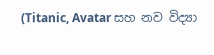(Titanic, Avatar සහ නව විද්‍යා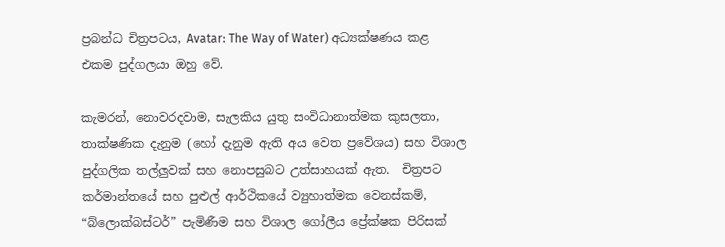ප්‍රබන්ධ චිත්‍රපටය, Avatar: The Way of Water) අධ්‍යක්ෂණය කළ එකම පුද්ගලයා ඔහු වේ.

කැමරන්, නොවරදවාම, සැලකිය යුතු සංවිධානාත්මක කුසලතා, තාක්ෂණික දැනුම (හෝ දැනුම ඇති අය වෙත ප්‍රවේශය) සහ විශාල පුද්ගලික තල්ලුවක් සහ නොපසුබට උත්සාහයක් ඇත.  චිත්‍රපට කර්මාන්තයේ සහ පුළුල් ආර්ථිකයේ ව්‍යුහාත්මක වෙනස්කම්, “බ්ලොක්බස්ටර්” පැමිණීම සහ විශාල ගෝලීය ප්‍රේක්ෂක පිරිසක්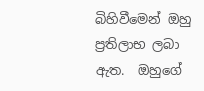බිහිවීමෙන් ඔහු ප්‍රතිලාභ ලබා ඇත.  ඔහුගේ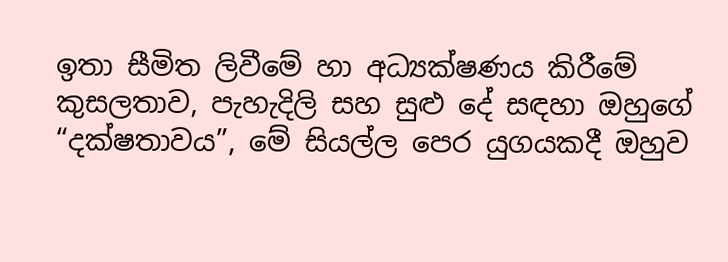ඉතා සීමිත ලිවීමේ හා අධ්‍යක්ෂණය කිරීමේ කුසලතාව, පැහැදිලි සහ සුළු දේ සඳහා ඔහුගේ “දක්ෂතාවය”, මේ සියල්ල පෙර යුගයකදී ඔහුව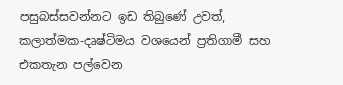පසුබස්සවන්නට ඉඩ තිබුණේ උවත්, කලාත්මක-දෘෂ්ටිමය වශයෙන් ප්‍රතිගාමී සහ එකතැන පල්වෙන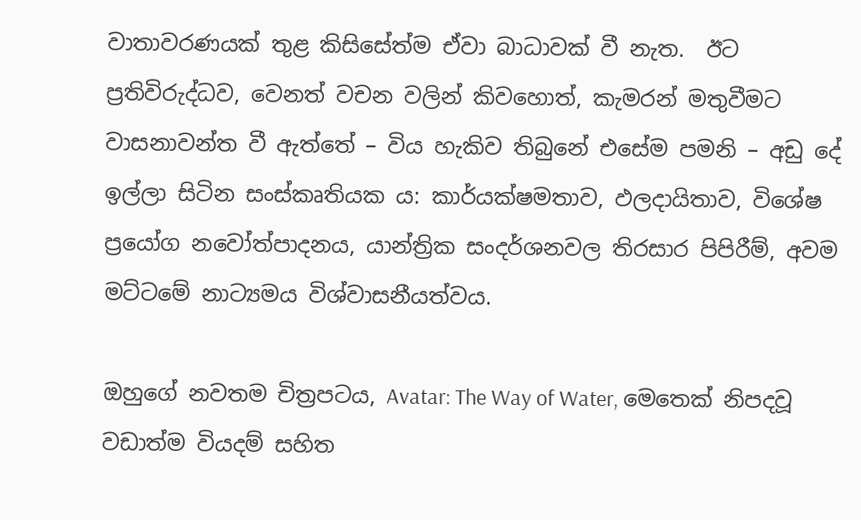වාතාවරණයක් තුළ කිසිසේත්ම ඒවා බාධාවක් වී නැත.  ඊට ප්‍රතිවිරුද්ධව, වෙනත් වචන වලින් කිවහොත්, කැමරන් මතුවීමට වාසනාවන්ත වී ඇත්තේ – විය හැකිව තිබුනේ එසේම පමනි – අඩු දේ ඉල්ලා සිටින සංස්කෘතියක ය: කාර්යක්ෂමතාව, ඵලදායිතාව, විශේෂ ප්‍රයෝග නවෝත්පාදනය, යාන්ත්‍රික සංදර්ශනවල තිරසාර පිපිරීම්, අවම මට්ටමේ නාට්‍යමය විශ්වාසනීයත්වය.

ඔහුගේ නවතම චිත්‍රපටය, Avatar: The Way of Water, මෙතෙක් නිපදවූ වඩාත්ම වියදම් සහිත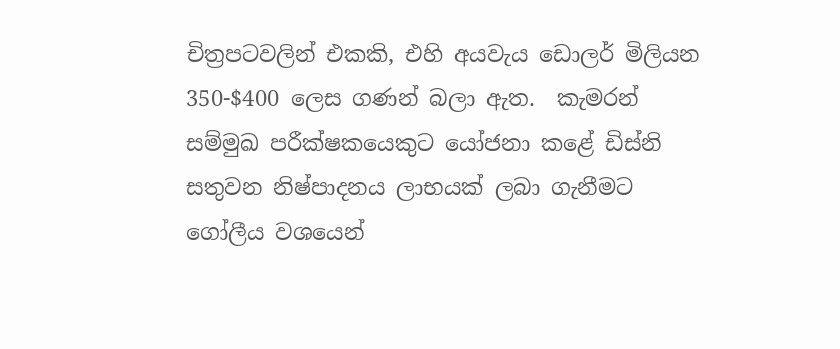චිත්‍රපටවලින් එකකි, එහි අයවැය ඩොලර් මිලියන 350-$400 ලෙස ගණන් බලා ඇත.  කැමරන් සම්මුඛ පරීක්ෂකයෙකුට යෝජනා කළේ ඩිස්නි සතුවන නිෂ්පාදනය ලාභයක් ලබා ගැනීමට ගෝලීය වශයෙන්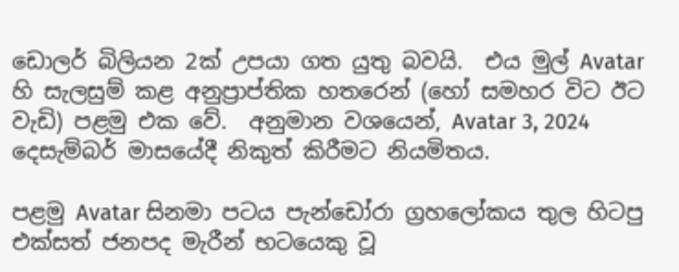ඩොලර් බිලියන 2ක් උපයා ගත යුතු බවයි.  එය මුල් Avatar හි සැලසුම් කළ අනුප්‍රාප්තික හතරෙන් (හෝ සමහර විට ඊට වැඩි) පළමු එක වේ.  අනුමාන වශයෙන්, Avatar 3, 2024 දෙසැම්බර් මාසයේදී නිකුත් කිරීමට නියමිතය.

පළමු Avatar සිනමා පටය පැන්ඩෝරා ග්‍රහලෝකය තුල හිටපු එක්සත් ජනපද මැරීන් භටයෙකු වූ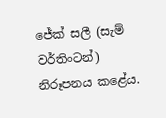ජේක් සලී (සැම් වර්තිංටන්) නිරූපනය කළේය.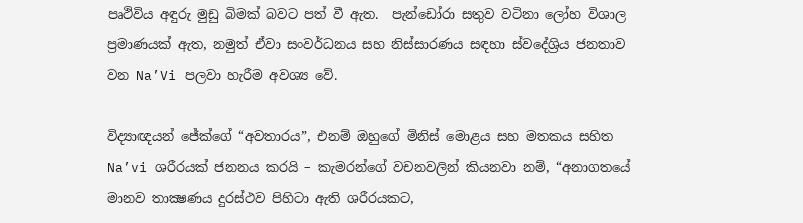පෘථිවිය අඳුරු මුඩු බිමක් බවට පත් වී ඇත.  පැන්ඩෝරා සතුව වටිනා ලෝහ විශාල ප්‍රමාණයක් ඇත, නමුත් ඒවා සංවර්ධනය සහ නිස්සාරණය සඳහා ස්වදේශ්‍රිය ජනතාව වන Na’Vi පලවා හැරීම අවශ්‍ය වේ.

විද්‍යාඥයන් ජේක්ගේ “අවතාරය”, එනම් ඔහුගේ මිනිස් මොළය සහ මතකය සහිත Na’vi ශරීරයක් ජනනය කරයි – කැමරන්ගේ වචනවලින් කියනවා නම්, “අනාගතයේ මානව තාක්‍ෂණය දුරස්ථව පිහිටා ඇති ශරීරයකට,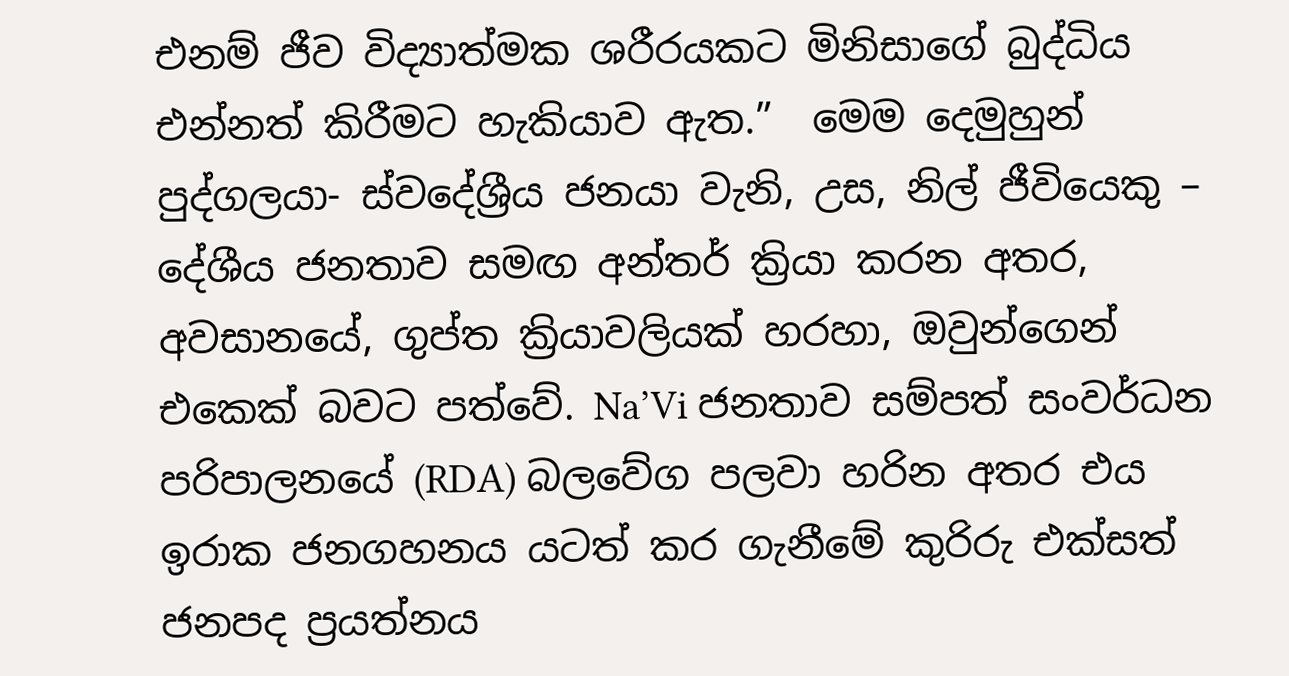එනම් ජීව විද්‍යාත්මක ශරීරයකට මිනිසාගේ බුද්ධිය එන්නත් කිරීමට හැකියාව ඇත.”  මෙම දෙමුහුන් පුද්ගලයා- ස්වදේශ්‍රීය ජනයා වැනි, උස, නිල් ජීවියෙකු – දේශීය ජනතාව සමඟ අන්තර් ක්‍රියා කරන අතර, අවසානයේ, ගුප්ත ක්‍රියාවලියක් හරහා, ඔවුන්ගෙන් එකෙක් බවට පත්වේ. Na’Vi ජනතාව සම්පත් සංවර්ධන පරිපාලනයේ (RDA) බලවේග පලවා හරින අතර එය ඉරාක ජනගහනය යටත් කර ගැනීමේ කුරිරු එක්සත් ජනපද ප්‍රයත්නය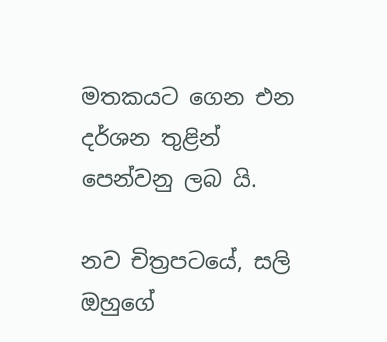මතකයට ගෙන එන දර්ශන තුළින් පෙන්වනු ලබ යි.

නව චිත්‍රපටයේ, සලි ඔහුගේ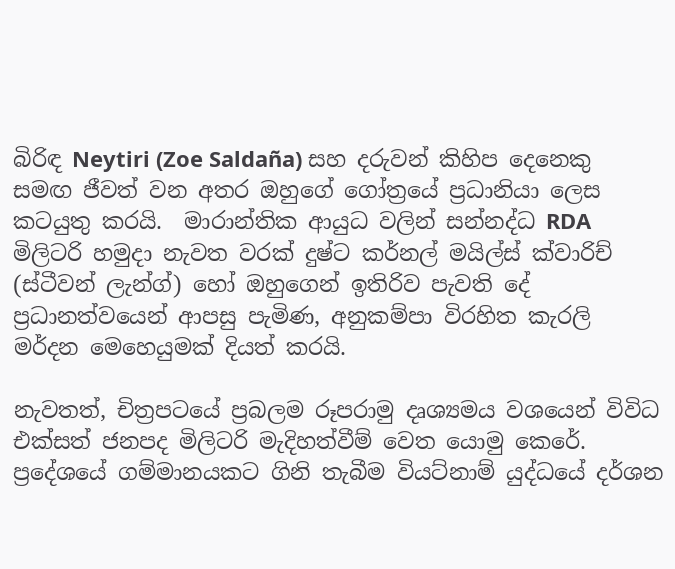බිරිඳ Neytiri (Zoe Saldaña) සහ දරුවන් කිහිප දෙනෙකු සමඟ ජීවත් වන අතර ඔහුගේ ගෝත්‍රයේ ප්‍රධානියා ලෙස කටයුතු කරයි.  මාරාන්තික ආයුධ වලින් සන්නද්ධ RDA මිලිටරි හමුදා නැවත වරක් දුෂ්ට කර්නල් මයිල්ස් ක්වාරිච් (ස්ටීවන් ලැන්ග්) හෝ ඔහුගෙන් ඉතිරිව පැවති දේ  ප්‍රධානත්වයෙන් ආපසු පැමිණ, අනුකම්පා විරහිත කැරලි මර්දන මෙහෙයුමක් දියත් කරයි.

නැවතත්, චිත්‍රපටයේ ප්‍රබලම රූපරාමු දෘශ්‍යමය වශයෙන් විවිධ එක්සත් ජනපද මිලිටරි මැදිහත්වීම් වෙත යොමු කෙරේ.  ප්‍රදේශයේ ගම්මානයකට ගිනි තැබීම වියට්නාම් යුද්ධයේ දර්ශන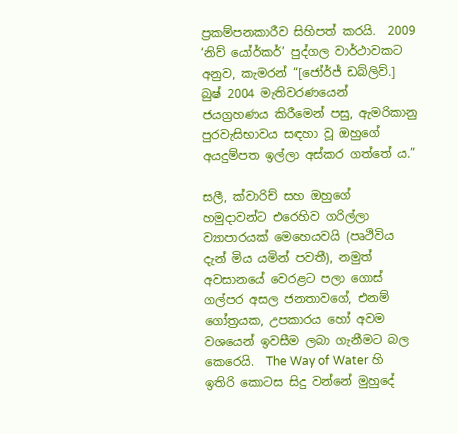ප්‍රකම්පනකාරීව සිහිපත් කරයි.  2009 ‘නිව් යෝර්කර්’ පුද්ගල වාර්ථාවකට අනුව, කැමරන් “[ජෝර්ජ් ඩබ්ලිව්.] බුෂ් 2004 මැතිවරණයෙන් ජයග්‍රහණය කිරීමෙන් පසු, ඇමරිකානු පුරවැසිභාවය සඳහා වූ ඔහුගේ අයදුම්පත ඉල්ලා අස්කර ගත්තේ ය.”

සලී, ක්වාරිච් සහ ඔහුගේ හමුදාවන්ට එරෙහිව ගරිල්ලා ව්‍යාපාරයක් මෙහෙයවයි (පෘථිවිය දැන් මිය යමින් පවතී), නමුත් අවසානයේ වෙරළට පලා ගොස් ගල්පර අසල ජනතාවගේ, එනම් ගෝත්‍රයක, උපකාරය හෝ අවම වශයෙන් ඉවසීම ලබා ගැනීමට බල කෙරෙයි.  The Way of Water හි ඉතිරි කොටස සිදු වන්නේ මුහුදේ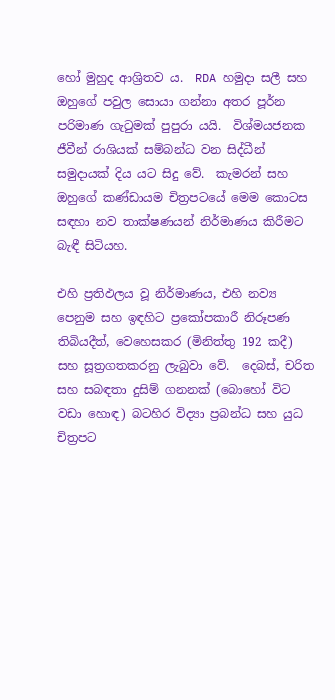හෝ මුහුද ආශ්‍රිතව ය.  RDA හමුදා සලී සහ ඔහුගේ පවුල සොයා ගන්නා අතර පූර්න පරිමාණ ගැටුමක් පුපුරා යයි.  විශ්මයජනක ජීවීන් රාශියක් සම්බන්ධ වන සිද්ධීන් සමුදායක් දිය යට සිදු වේ.  කැමරන් සහ ඔහුගේ කණ්ඩායම චිත්‍රපටයේ මෙම කොටස සඳහා නව තාක්ෂණයන් නිර්මාණය කිරීමට බැඳී සිටියහ.

එහි ප්‍රතිඵලය වූ නිර්මාණය, එහි නව්‍ය පෙනුම සහ ඉඳහිට ප්‍රකෝපකාරී නිරූපණ තිබියදීත්, වෙහෙසකර (මිනිත්තු 192 කදී) සහ සූත්‍රගතකරනු ලැබුවා වේ.  දෙබස්, චරිත සහ සබඳතා දුසිම් ගනනක් (බොහෝ විට වඩා හොඳ) බටහිර විද්‍යා ප්‍රබන්ධ සහ යුධ චිත්‍රපට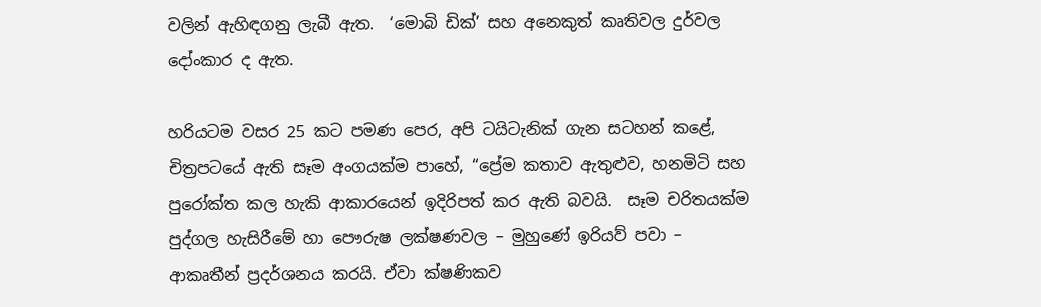වලින් ඇහිඳගනු ලැබී ඇත.  ‘මොබි ඩික්’ සහ අනෙකුත් කෘතිවල දුර්වල දෝංකාර ද ඇත.

හරියටම වසර 25 කට පමණ පෙර, අපි ටයිටැනික් ගැන සටහන් කළේ, චිත්‍රපටයේ ඇති සෑම අංගයක්ම පාහේ, “ප්‍රේම කතාව ඇතුළුව, හනමිටි සහ පුරෝක්ත කල හැකි ආකාරයෙන් ඉදිරිපත් කර ඇති බවයි.  සෑම චරිතයක්ම පුද්ගල හැසිරීමේ හා පෞරුෂ ලක්ෂණවල – මුහුණේ ඉරියව් පවා – ආකෘතීන් ප්‍රදර්ශනය කරයි. ඒවා ක්ෂණිකව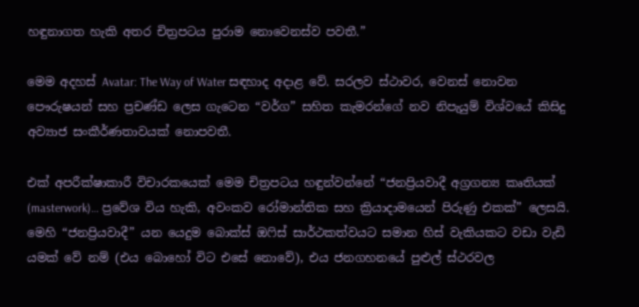හඳුනාගත හැකි අතර චිත්‍රපටය පුරාම නොවෙනස්ව පවතී.”

මෙම අදහස් Avatar: The Way of Water සඳහාද අදාළ වේ. සරලව ස්ථාවර, වෙනස් නොවන පෞරුෂයන් සහ ප්‍රචණ්ඩ ලෙස ගැටෙන “වර්ග” සහිත කැමරන්ගේ නව නිපැයුම් විශ්වයේ කිසිදු අව්‍යාජ සංකීර්ණතාවයක් නොපවතී.

එක් අපරීක්ෂාකාරී විචාරකයෙක් මෙම චිත්‍රපටය හඳුන්වන්නේ “ජනප්‍රියවාදී අග්‍රගන්‍ය කෘතියක් (masterwork)… ප්‍රවේශ විය හැකි, අවංකව රෝමාන්තික සහ ක්‍රියාදාමයෙන් පිරුණු එකක්” ලෙසයි.  මෙහි “ජනප්‍රියවාදී” යන යෙදුම බොක්ස් ඔෆිස් සාර්ථකත්වයට සමාන හිස් වැකියකට වඩා වැඩි යමක් වේ නම් (එය බොහෝ විට එසේ නොවේ), එය ජනගහනයේ පුළුල් ස්ථරවල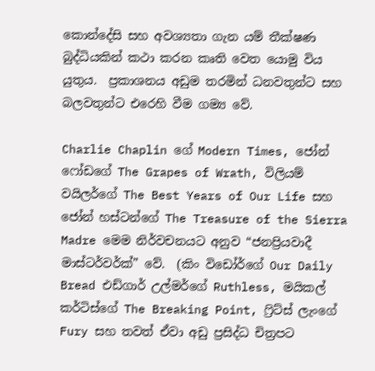කොන්දේසි සහ අවශ්‍යතා ගැන යම් තීක්ෂණ බුද්ධියකින් කථා කරන කෘති වෙත යොමු විය යුතුය.  ප්‍රකාශනය අඩුම තරමින් ධනවතුන්ට සහ බලවතුන්ට එරෙහි වීම ගම්‍ය වේ.

Charlie Chaplin ගේ Modern Times, ජෝන් ෆෝඩගේ The Grapes of Wrath, විලියම් වයිලර්ගේ The Best Years of Our Life සහ ජෝන් හස්ටන්ගේ The Treasure of the Sierra Madre මෙම නිර්වචනයට අනුව “ජනප්‍රියවාදී මාස්ටර්වර්ක්” වේ.  (කිං විඩෝර්ගේ Our Daily Bread එඩ්ගාර් උල්මර්ගේ Ruthless, මයිකල් කර්ටිස්ගේ The Breaking Point, ෆ්‍රිට්ස් ලැංගේ Fury සහ තවත් ඒවා අඩු ප්‍රසිද්ධ චිත්‍රපට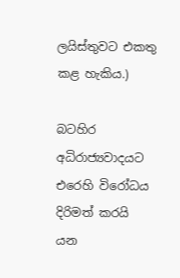ලයිස්තුවට එකතු කළ හැකිය.)

බටහිර අධිරාජ්‍යවාදයට එරෙහි විරෝධය දිරිමත් කරයි යන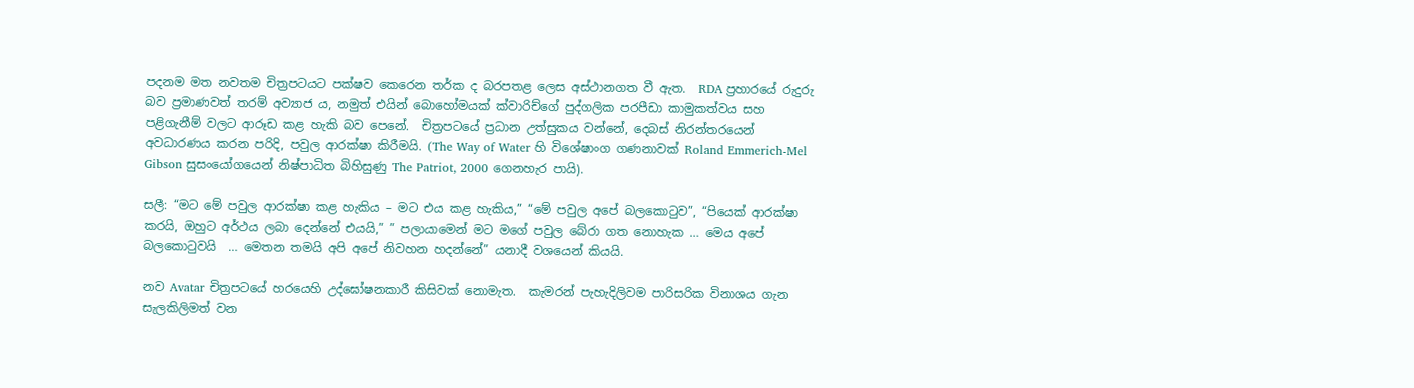පදනම මත නවතම චිත්‍රපටයට පක්ෂව කෙරෙන තර්ක ද බරපතළ ලෙස අස්ථානගත වී ඇත.  RDA ප්‍රහාරයේ රුදුරු බව ප්‍රමාණවත් තරම් අව්‍යාජ ය, නමුත් එයින් බොහෝමයක් ක්වාරිච්ගේ පුද්ගලික පරපීඩා කාමුකත්වය සහ පළිගැනීම් වලට ආරූඩ කළ හැකි බව පෙනේ.  චිත්‍රපටයේ ප්‍රධාන උත්සුකය වන්නේ, දෙබස් නිරන්තරයෙන් අවධාරණය කරන පරිදි, පවුල ආරක්ෂා කිරීමයි. (The Way of Water හි විශේෂාංග ගණනාවක් Roland Emmerich-Mel Gibson සුසංයෝගයෙන් නිෂ්පාධිත බිහිසුණු The Patriot, 2000 ගෙනහැර පායි).

සලී: “මට මේ පවුල ආරක්ෂා කළ හැකිය – මට එය කළ හැකිය,” “මේ පවුල අපේ බලකොටුව”, “පියෙක් ආරක්ෂා කරයි, ඔහුට අර්ථය ලබා දෙන්නේ එයයි,” ” පලායාමෙන් මට මගේ පවුල බේරා ගත නොහැක … මෙය අපේ බලකොටුවයි  … මෙතන තමයි අපි අපේ නිවහන හදන්නේ” යනාදී වශයෙන් කියයි.

නව Avatar චිත්‍රපටයේ හරයෙහි උද්ඝෝෂනකාරී කිසිවක් නොමැත.  කැමරන් පැහැදිලිවම පාරිසරික විනාශය ගැන සැලකිලිමත් වන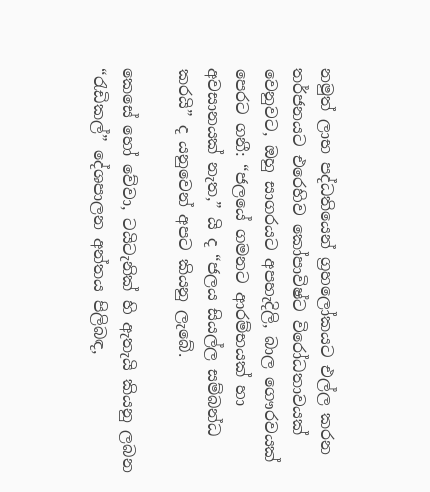නමුත් ලාභ පද්ධතියෙන් ග්‍රහලෝකයට එල්ල කරන තර්ජනයට එරෙහිව කෝපාවිෂ්ට විරෝධතාවයක් වෙනුවට, ඔහු සාගරයට අපහැදිලි, බාල ගෞරවයක් පෙරට ගනී: “ජලයේ ගමනට ආරම්භයක් හා අවසානයක් නැත,” යි ද “ජලය සියල්ල සම්බන්ධ කරයි” ද යනුවෙන් අපට කියනු ලැබේ.

කෙසේ හෝ වේවා, ටයිටැනික් හි ඇතැයි කියනු ලබන “රැඩිකල්” දේශපාලන අන්තය පිලිබඳ,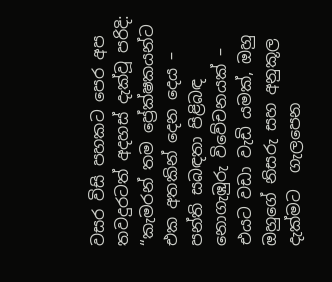වසර විසි පහකට පෙර අප තවදුරටත් අදහස් දැක්වූ පරිදි: “කැමරන් තම ප්‍රේක්ෂකයන්ට එක අතකින් දෙන දෙය – පන්ති සබඳතා පිළිබඳ නොගැඹුරු විවේචනයක් – එයට වඩා වැඩි යමක්, ඔහු ඔහුගේ නිසරු සහ අනුකූල දැක්මට  ගැලපෙන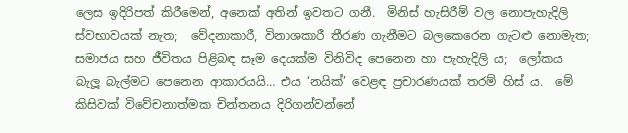ලෙස ඉදිරිපත් කිරීමෙන්, අනෙක් අතින් ඉවතට ගනී.  මිනිස් හැසිරීම් වල නොපැහැදිලි ස්වභාවයක් නැත;  වේදනාකාරී, විනාශකාරී තීරණ ගැනීමට බලකෙරෙන ගැටළු නොමැත;  සමාජය සහ ජීවිතය පිළිබඳ සෑම දෙයක්ම විනිවිද පෙනෙන හා පැහැදිලි ය;  ලෝකය බැලූ බැල්මට පෙනෙන ආකාරයයි… එය ‘නයික්’ වෙළඳ ප්‍රචාරණයක් තරම් හිස් ය.  මේ කිසිවක් විවේචනාත්මක චින්තනය දිරිගන්වන්නේ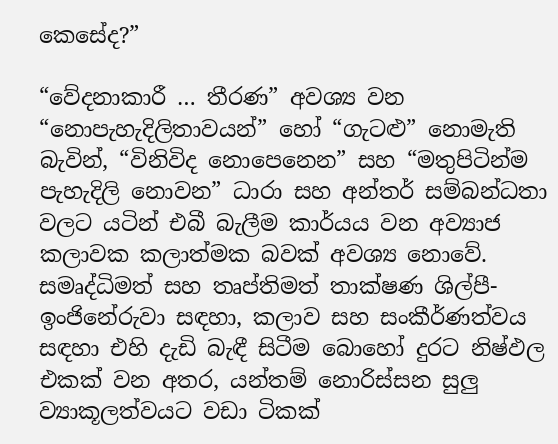කෙසේද?”

“වේදනාකාරී … තීරණ” අවශ්‍ය වන “නොපැහැදිලිතාවයන්” හෝ “ගැටළු” නොමැති බැවින්, “විනිවිද නොපෙනෙන” සහ “මතුපිටින්ම පැහැදිලි නොවන” ධාරා සහ අන්තර් සම්බන්ධතා වලට යටින් එබී බැලීම කාර්යය වන අව්‍යාජ කලාවක කලාත්මක බවක් අවශ්‍ය නොවේ.  සමෘද්ධිමත් සහ තෘප්තිමත් තාක්ෂණ ශිල්පී-ඉංජිනේරුවා සඳහා, කලාව සහ සංකීර්ණත්වය සඳහා එහි දැඩි බැඳී සිටීම බොහෝ දුරට නිෂ්ඵල එකක් වන අතර, යන්තම් නොරිස්සන සුලු ව්‍යාකූලත්වයට වඩා ටිකක්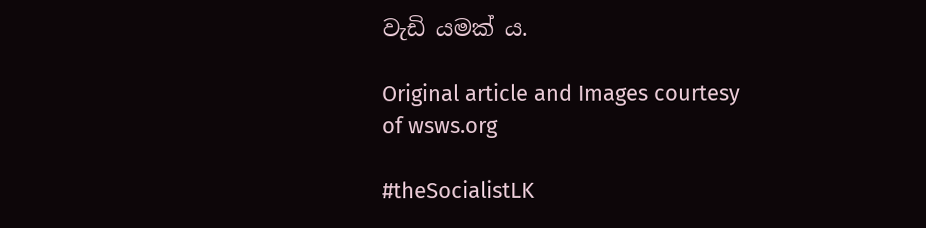වැඩි යමක් ය.

Original article and Images courtesy of wsws.org

#theSocialistLK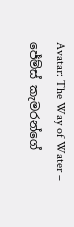Avatar: The Way of Water – ජේම්ස් කැමරන්ගේ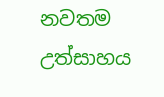නවතම උත්සාහය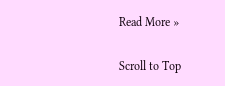Read More »

Scroll to Top